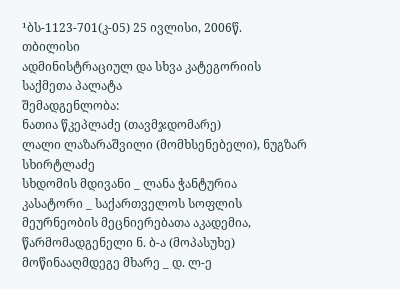¹ბს-1123-701(კ-05) 25 ივლისი, 2006წ.
თბილისი
ადმინისტრაციულ და სხვა კატეგორიის
საქმეთა პალატა
შემადგენლობა:
ნათია წკეპლაძე (თავმჯდომარე)
ლალი ლაზარაშვილი (მომხსენებელი), ნუგზარ სხირტლაძე
სხდომის მდივანი _ ლანა ჭანტურია
კასატორი _ საქართველოს სოფლის მეურნეობის მეცნიერებათა აკადემია, წარმომადგენელი ნ. ბ-ა (მოპასუხე)
მოწინააღმდეგე მხარე _ დ. ლ-ე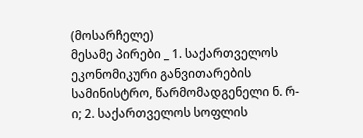(მოსარჩელე)
მესამე პირები _ 1. საქართველოს ეკონომიკური განვითარების სამინისტრო, წარმომადგენელი ნ. რ-ი; 2. საქართველოს სოფლის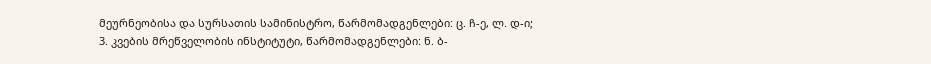მეურნეობისა და სურსათის სამინისტრო, წარმომადგენლები: ც. ჩ-ე, ლ. დ-ი; 3. კვების მრეწველობის ინსტიტუტი, წარმომადგენლები: ნ. ბ-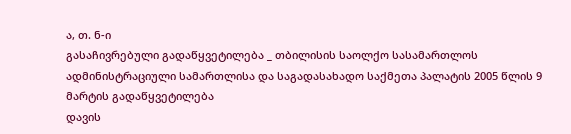ა, თ. ნ-ი
გასაჩივრებული გადაწყვეტილება _ თბილისის საოლქო სასამართლოს ადმინისტრაციული სამართლისა და საგადასახადო საქმეთა პალატის 2005 წლის 9 მარტის გადაწყვეტილება
დავის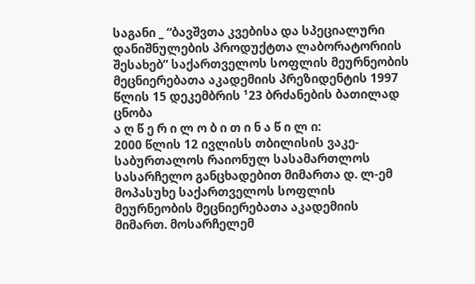საგანი _ “ბავშვთა კვებისა და სპეციალური დანიშნულების პროდუქტთა ლაბორატორიის შესახებ” საქართველოს სოფლის მეურნეობის მეცნიერებათა აკადემიის პრეზიდენტის 1997 წლის 15 დეკემბრის ¹23 ბრძანების ბათილად ცნობა
ა ღ წ ე რ ი ლ ო ბ ი თ ი ნ ა წ ი ლ ი:
2000 წლის 12 ივლისს თბილისის ვაკე-საბურთალოს რაიონულ სასამართლოს სასარჩელო განცხადებით მიმართა დ. ლ-ემ მოპასუხე საქართველოს სოფლის მეურნეობის მეცნიერებათა აკადემიის მიმართ. მოსარჩელემ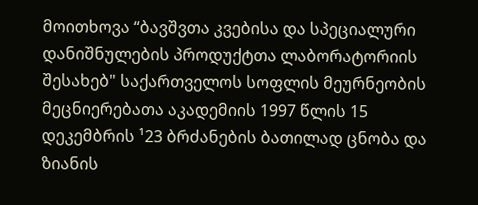მოითხოვა “ბავშვთა კვებისა და სპეციალური დანიშნულების პროდუქტთა ლაბორატორიის შესახებ" საქართველოს სოფლის მეურნეობის მეცნიერებათა აკადემიის 1997 წლის 15 დეკემბრის ¹23 ბრძანების ბათილად ცნობა და ზიანის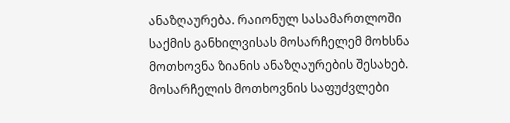ანაზღაურება. რაიონულ სასამართლოში საქმის განხილვისას მოსარჩელემ მოხსნა მოთხოვნა ზიანის ანაზღაურების შესახებ.
მოსარჩელის მოთხოვნის საფუძვლები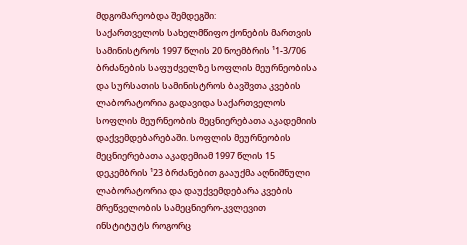მდგომარეობდა შემდეგში:
საქართველოს სახელმწიფო ქონების მართვის სამინისტროს 1997 წლის 20 ნოემბრის ¹1-3/706 ბრძანების საფუძველზე სოფლის მეურნეობისა და სურსათის სამინისტროს ბავშვთა კვების ლაბორატორია გადავიდა საქართველოს სოფლის მეურნეობის მეცნიერებათა აკადემიის დაქვემდებარებაში. სოფლის მეურნეობის მეცნიერებათა აკადემიამ 1997 წლის 15 დეკემბრის ¹23 ბრძანებით გააუქმა აღნიშნული ლაბორატორია და დაუქვემდებარა კვების მრეწველობის სამეცნიერო-კვლევით ინსტიტუტს როგორც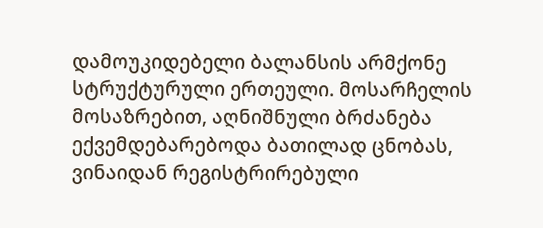დამოუკიდებელი ბალანსის არმქონე სტრუქტურული ერთეული. მოსარჩელის მოსაზრებით, აღნიშნული ბრძანება ექვემდებარებოდა ბათილად ცნობას, ვინაიდან რეგისტრირებული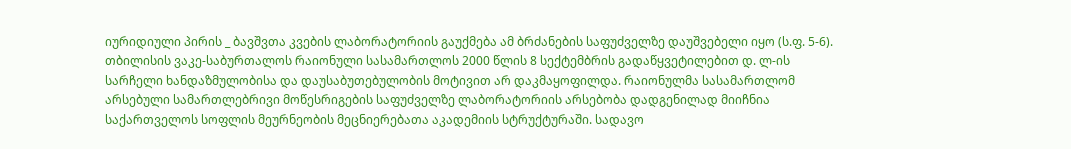იურიდიული პირის _ ბავშვთა კვების ლაბორატორიის გაუქმება ამ ბრძანების საფუძველზე დაუშვებელი იყო (ს.ფ. 5-6).
თბილისის ვაკე-საბურთალოს რაიონული სასამართლოს 2000 წლის 8 სექტემბრის გადაწყვეტილებით დ. ლ-ის სარჩელი ხანდაზმულობისა და დაუსაბუთებულობის მოტივით არ დაკმაყოფილდა. რაიონულმა სასამართლომ არსებული სამართლებრივი მოწესრიგების საფუძველზე ლაბორატორიის არსებობა დადგენილად მიიჩნია საქართველოს სოფლის მეურნეობის მეცნიერებათა აკადემიის სტრუქტურაში. სადავო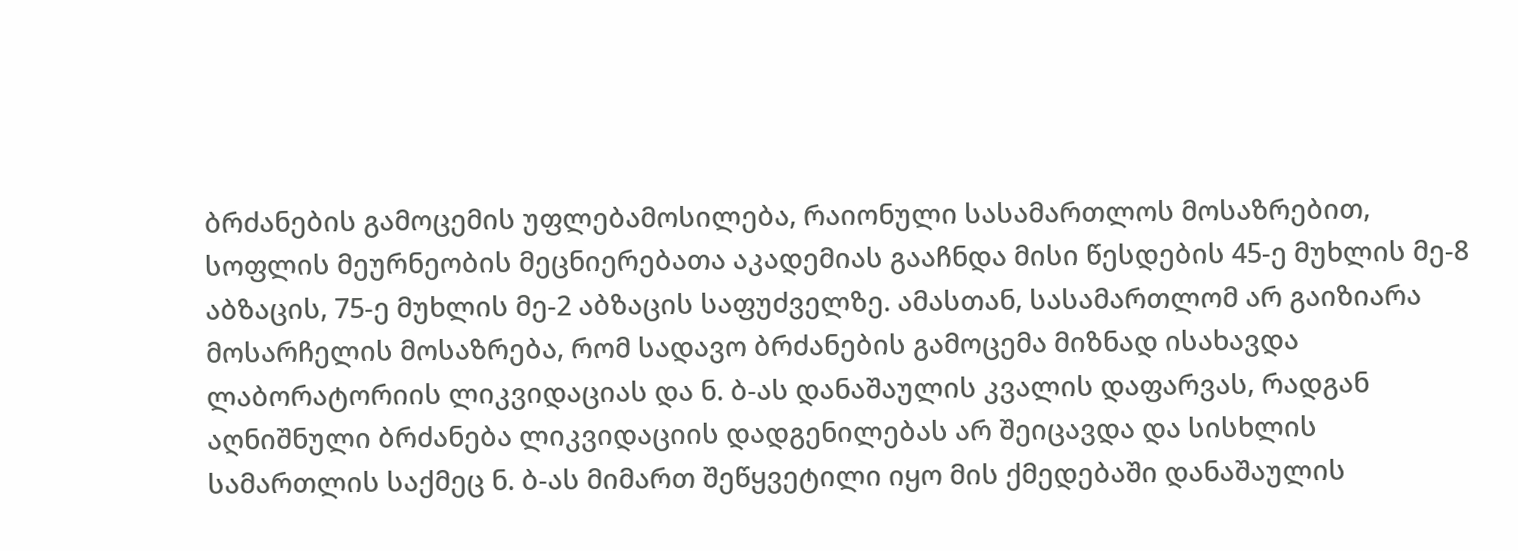ბრძანების გამოცემის უფლებამოსილება, რაიონული სასამართლოს მოსაზრებით, სოფლის მეურნეობის მეცნიერებათა აკადემიას გააჩნდა მისი წესდების 45-ე მუხლის მე-8 აბზაცის, 75-ე მუხლის მე-2 აბზაცის საფუძველზე. ამასთან, სასამართლომ არ გაიზიარა მოსარჩელის მოსაზრება, რომ სადავო ბრძანების გამოცემა მიზნად ისახავდა ლაბორატორიის ლიკვიდაციას და ნ. ბ-ას დანაშაულის კვალის დაფარვას, რადგან აღნიშნული ბრძანება ლიკვიდაციის დადგენილებას არ შეიცავდა და სისხლის სამართლის საქმეც ნ. ბ-ას მიმართ შეწყვეტილი იყო მის ქმედებაში დანაშაულის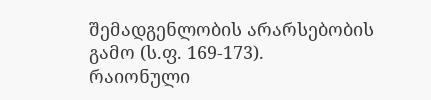შემადგენლობის არარსებობის გამო (ს.ფ. 169-173).
რაიონული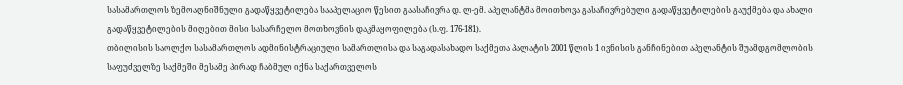სასამართლოს ზემოაღნიშნული გადაწყვეტილება სააპელაციო წესით გაასაჩივრა დ. ლ-ემ. აპელანტმა მოითხოვა გასაჩივრებული გადაწყვეტილების გაუქმება და ახალი გადაწყვეტილების მიღებით მისი სასარჩელო მოთხოვნის დაკმაყოფილება (ს.ფ. 176-181).
თბილისის საოლქო სასამართლოს ადმინისტრაციული სამართლისა და საგადასახადო საქმეთა პალატის 2001 წლის 1 ივნისის განჩინებით აპელანტის შუამდგომლობის საფუძველზე საქმეში მესამე პირად ჩაბმულ იქნა საქართველოს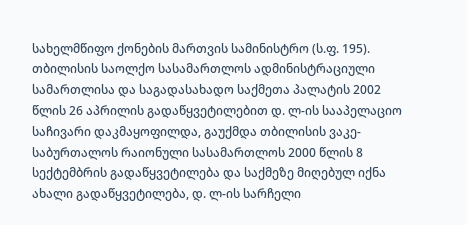სახელმწიფო ქონების მართვის სამინისტრო (ს.ფ. 195).
თბილისის საოლქო სასამართლოს ადმინისტრაციული სამართლისა და საგადასახადო საქმეთა პალატის 2002 წლის 26 აპრილის გადაწყვეტილებით დ. ლ-ის სააპელაციო საჩივარი დაკმაყოფილდა, გაუქმდა თბილისის ვაკე-საბურთალოს რაიონული სასამართლოს 2000 წლის 8 სექტემბრის გადაწყვეტილება და საქმეზე მიღებულ იქნა ახალი გადაწყვეტილება, დ. ლ-ის სარჩელი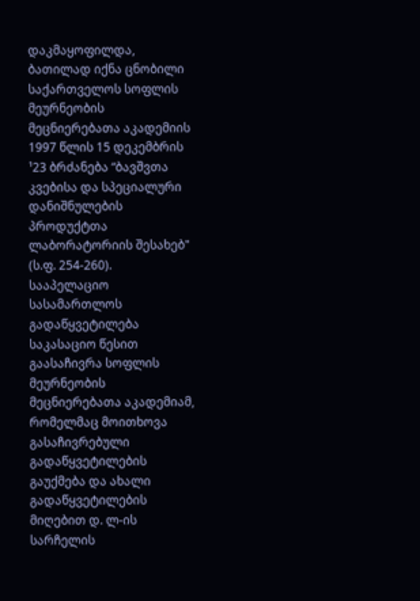დაკმაყოფილდა, ბათილად იქნა ცნობილი საქართველოს სოფლის მეურნეობის მეცნიერებათა აკადემიის 1997 წლის 15 დეკემბრის ¹23 ბრძანება “ბავშვთა კვებისა და სპეციალური დანიშნულების პროდუქტთა ლაბორატორიის შესახებ" (ს.ფ. 254-260).
სააპელაციო სასამართლოს გადაწყვეტილება საკასაციო წესით გაასაჩივრა სოფლის მეურნეობის მეცნიერებათა აკადემიამ, რომელმაც მოითხოვა გასაჩივრებული გადაწყვეტილების გაუქმება და ახალი გადაწყვეტილების მიღებით დ. ლ-ის სარჩელის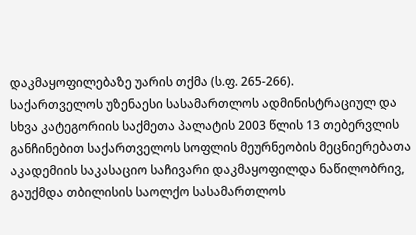დაკმაყოფილებაზე უარის თქმა (ს.ფ. 265-266).
საქართველოს უზენაესი სასამართლოს ადმინისტრაციულ და სხვა კატეგორიის საქმეთა პალატის 2003 წლის 13 თებერვლის განჩინებით საქართველოს სოფლის მეურნეობის მეცნიერებათა აკადემიის საკასაციო საჩივარი დაკმაყოფილდა ნაწილობრივ, გაუქმდა თბილისის საოლქო სასამართლოს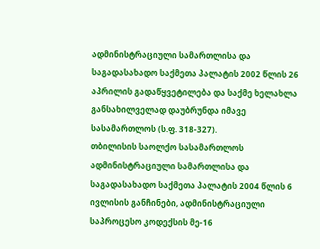ადმინისტრაციული სამართლისა და საგადასახადო საქმეთა პალატის 2002 წლის 26 აპრილის გადაწყვეტილება და საქმე ხელახლა განსახილველად დაუბრუნდა იმავე სასამართლოს (ს.ფ. 318-327).
თბილისის საოლქო სასამართლოს ადმინისტრაციული სამართლისა და საგადასახადო საქმეთა პალატის 2004 წლის 6 ივლისის განჩინები, ადმინისტრაციული საპროცესო კოდექსის მე-16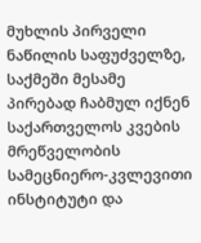მუხლის პირველი ნაწილის საფუძველზე, საქმეში მესამე პირებად ჩაბმულ იქნენ საქართველოს კვების მრეწველობის სამეცნიერო-კვლევითი ინსტიტუტი და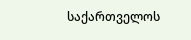საქართველოს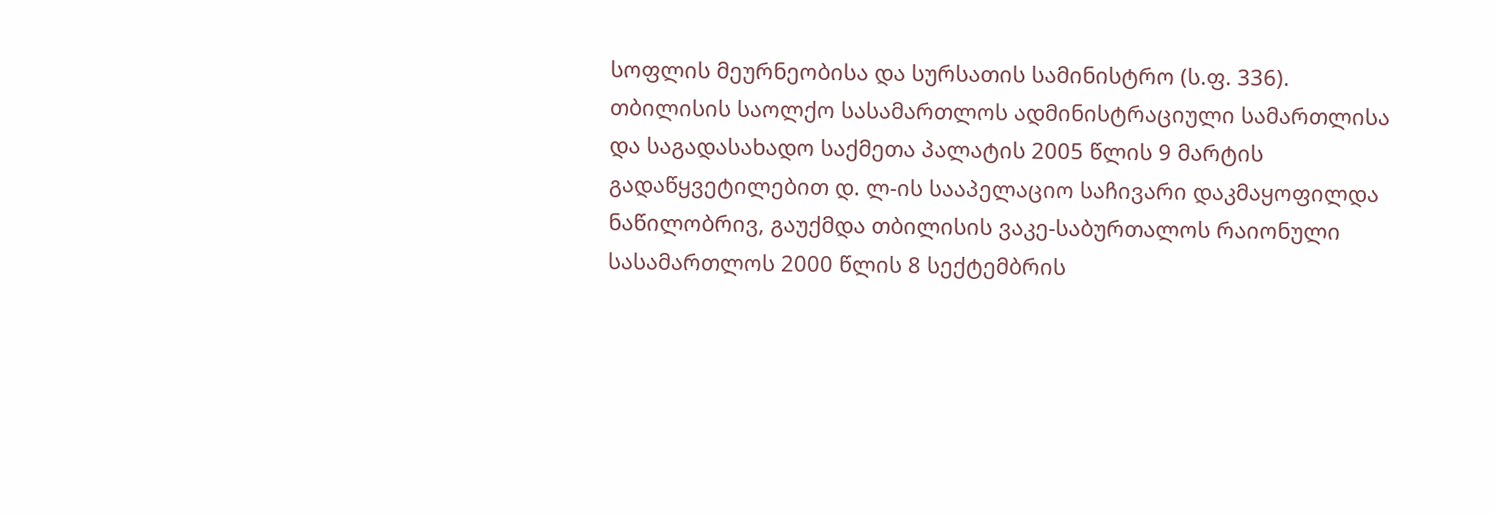სოფლის მეურნეობისა და სურსათის სამინისტრო (ს.ფ. 336).
თბილისის საოლქო სასამართლოს ადმინისტრაციული სამართლისა და საგადასახადო საქმეთა პალატის 2005 წლის 9 მარტის გადაწყვეტილებით დ. ლ-ის სააპელაციო საჩივარი დაკმაყოფილდა ნაწილობრივ, გაუქმდა თბილისის ვაკე-საბურთალოს რაიონული სასამართლოს 2000 წლის 8 სექტემბრის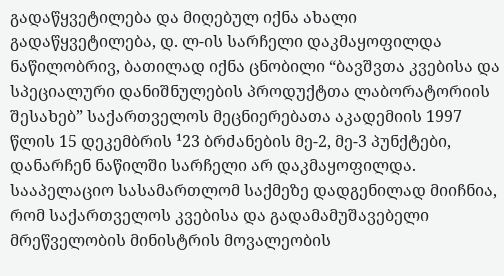გადაწყვეტილება და მიღებულ იქნა ახალი გადაწყვეტილება, დ. ლ-ის სარჩელი დაკმაყოფილდა ნაწილობრივ, ბათილად იქნა ცნობილი “ბავშვთა კვებისა და სპეციალური დანიშნულების პროდუქტთა ლაბორატორიის შესახებ” საქართველოს მეცნიერებათა აკადემიის 1997 წლის 15 დეკემბრის ¹23 ბრძანების მე-2, მე-3 პუნქტები, დანარჩენ ნაწილში სარჩელი არ დაკმაყოფილდა.
სააპელაციო სასამართლომ საქმეზე დადგენილად მიიჩნია, რომ საქართველოს კვებისა და გადამამუშავებელი მრეწველობის მინისტრის მოვალეობის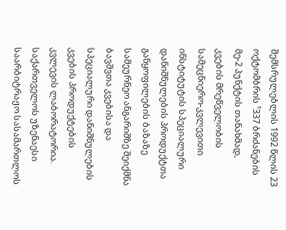შემსრულებლის 1992 წლის 23 ოქტომბრის ¹337 ბრძანების მე-2 პუნქტის თანახმად, კვების მრეწველობის სამეცნიერო-კვლევითი ინსტიტუტის სპეციალური დანიშნულების პროდუქტთა განყოფილების ბაზაზე სამეურნეო ანგარიშზე შეიქმნა ბავშვთა კვებისა და სპეციალური დანიშნულების კვების პროდუქტების კვლევის ლაბორატორია. საქართველოს უზენაესი საარბიტრაჟო სასამართლოს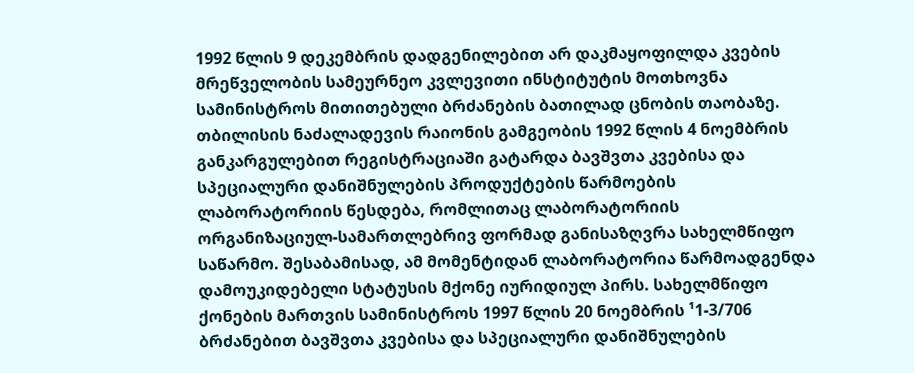1992 წლის 9 დეკემბრის დადგენილებით არ დაკმაყოფილდა კვების მრეწველობის სამეურნეო კვლევითი ინსტიტუტის მოთხოვნა სამინისტროს მითითებული ბრძანების ბათილად ცნობის თაობაზე. თბილისის ნაძალადევის რაიონის გამგეობის 1992 წლის 4 ნოემბრის განკარგულებით რეგისტრაციაში გატარდა ბავშვთა კვებისა და სპეციალური დანიშნულების პროდუქტების წარმოების ლაბორატორიის წესდება, რომლითაც ლაბორატორიის ორგანიზაციულ-სამართლებრივ ფორმად განისაზღვრა სახელმწიფო საწარმო. შესაბამისად, ამ მომენტიდან ლაბორატორია წარმოადგენდა დამოუკიდებელი სტატუსის მქონე იურიდიულ პირს. სახელმწიფო ქონების მართვის სამინისტროს 1997 წლის 20 ნოემბრის ¹1-3/706 ბრძანებით ბავშვთა კვებისა და სპეციალური დანიშნულების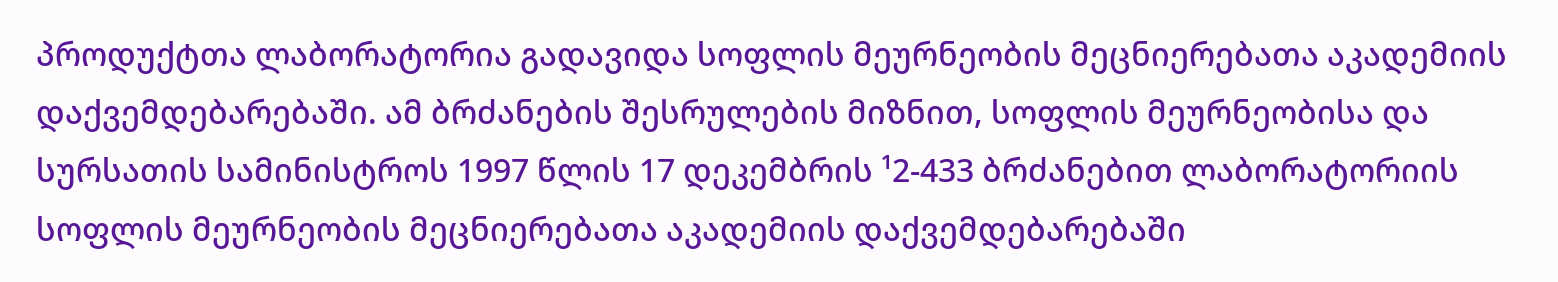პროდუქტთა ლაბორატორია გადავიდა სოფლის მეურნეობის მეცნიერებათა აკადემიის დაქვემდებარებაში. ამ ბრძანების შესრულების მიზნით, სოფლის მეურნეობისა და სურსათის სამინისტროს 1997 წლის 17 დეკემბრის ¹2-433 ბრძანებით ლაბორატორიის სოფლის მეურნეობის მეცნიერებათა აკადემიის დაქვემდებარებაში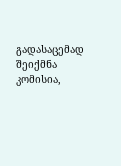გადასაცემად შეიქმნა კომისია,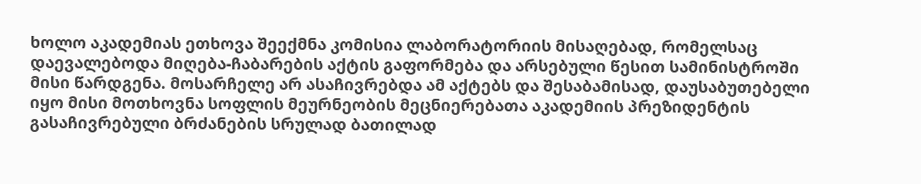ხოლო აკადემიას ეთხოვა შეექმნა კომისია ლაბორატორიის მისაღებად, რომელსაც დაევალებოდა მიღება-ჩაბარების აქტის გაფორმება და არსებული წესით სამინისტროში მისი წარდგენა. მოსარჩელე არ ასაჩივრებდა ამ აქტებს და შესაბამისად, დაუსაბუთებელი იყო მისი მოთხოვნა სოფლის მეურნეობის მეცნიერებათა აკადემიის პრეზიდენტის გასაჩივრებული ბრძანების სრულად ბათილად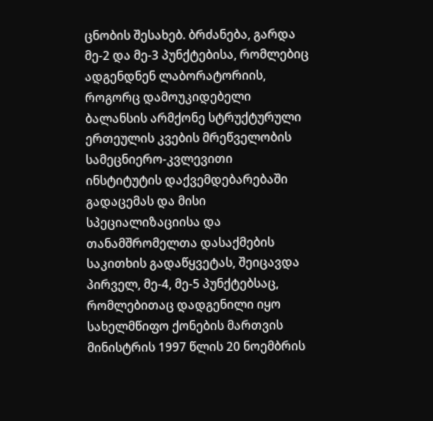ცნობის შესახებ. ბრძანება, გარდა მე-2 და მე-3 პუნქტებისა, რომლებიც ადგენდნენ ლაბორატორიის, როგორც დამოუკიდებელი ბალანსის არმქონე სტრუქტურული ერთეულის კვების მრეწველობის სამეცნიერო-კვლევითი ინსტიტუტის დაქვემდებარებაში გადაცემას და მისი სპეციალიზაციისა და თანამშრომელთა დასაქმების საკითხის გადაწყვეტას, შეიცავდა პირველ, მე-4, მე-5 პუნქტებსაც, რომლებითაც დადგენილი იყო სახელმწიფო ქონების მართვის მინისტრის 1997 წლის 20 ნოემბრის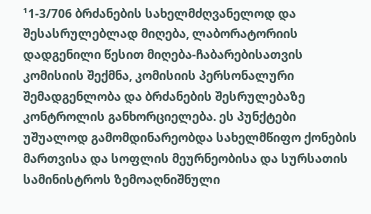¹1-3/706 ბრძანების სახელმძღვანელოდ და შესასრულებლად მიღება, ლაბორატორიის დადგენილი წესით მიღება-ჩაბარებისათვის კომისიის შექმნა, კომისიის პერსონალური შემადგენლობა და ბრძანების შესრულებაზე კონტროლის განხორციელება. ეს პუნქტები უშუალოდ გამომდინარეობდა სახელმწიფო ქონების მართვისა და სოფლის მეურნეობისა და სურსათის სამინისტროს ზემოაღნიშნული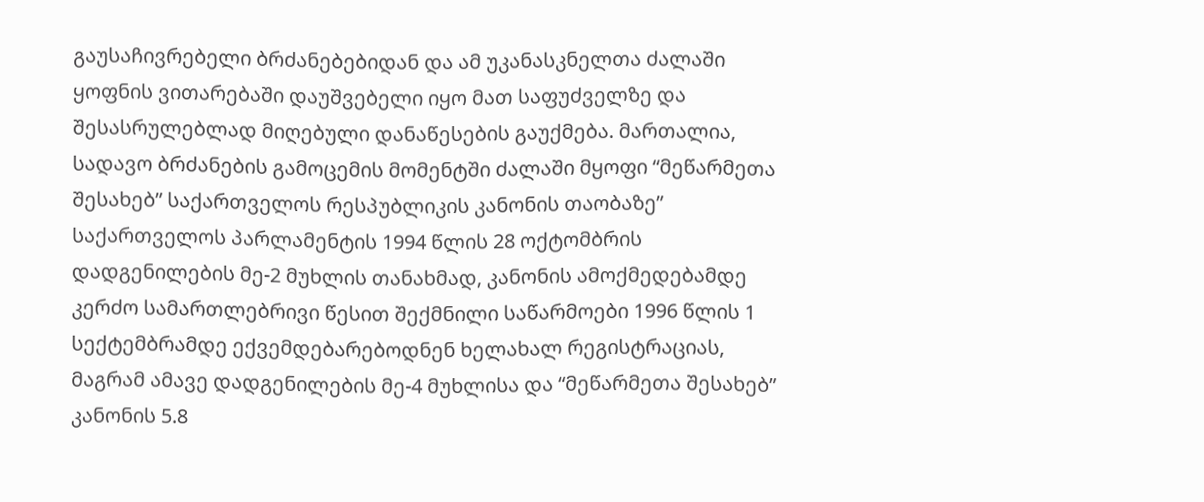გაუსაჩივრებელი ბრძანებებიდან და ამ უკანასკნელთა ძალაში ყოფნის ვითარებაში დაუშვებელი იყო მათ საფუძველზე და შესასრულებლად მიღებული დანაწესების გაუქმება. მართალია, სადავო ბრძანების გამოცემის მომენტში ძალაში მყოფი “მეწარმეთა შესახებ” საქართველოს რესპუბლიკის კანონის თაობაზე” საქართველოს პარლამენტის 1994 წლის 28 ოქტომბრის დადგენილების მე-2 მუხლის თანახმად, კანონის ამოქმედებამდე კერძო სამართლებრივი წესით შექმნილი საწარმოები 1996 წლის 1 სექტემბრამდე ექვემდებარებოდნენ ხელახალ რეგისტრაციას, მაგრამ ამავე დადგენილების მე-4 მუხლისა და “მეწარმეთა შესახებ” კანონის 5.8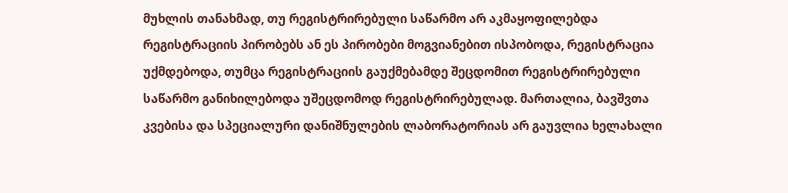მუხლის თანახმად, თუ რეგისტრირებული საწარმო არ აკმაყოფილებდა რეგისტრაციის პირობებს ან ეს პირობები მოგვიანებით ისპობოდა, რეგისტრაცია უქმდებოდა, თუმცა რეგისტრაციის გაუქმებამდე შეცდომით რეგისტრირებული საწარმო განიხილებოდა უშეცდომოდ რეგისტრირებულად. მართალია, ბავშვთა კვებისა და სპეციალური დანიშნულების ლაბორატორიას არ გაუვლია ხელახალი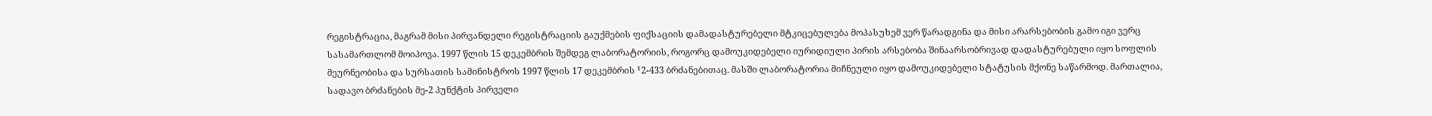რეგისტრაცია, მაგრამ მისი პირვანდელი რეგისტრაციის გაუქმების ფიქსაციის დამადასტურებელი მტკიცებულება მოპასუხემ ვერ წარადგინა და მისი არარსებობის გამო იგი ვერც სასამართლომ მოიპოვა. 1997 წლის 15 დეკემბრის შემდეგ ლაბორატორიის, როგორც დამოუკიდებელი იურიდიული პირის არსებობა შინაარსობრივად დადასტურებული იყო სოფლის მეურნეობისა და სურსათის სამინისტროს 1997 წლის 17 დეკემბრის ¹2-433 ბრძანებითაც. მასში ლაბორატორია მიჩნეული იყო დამოუკიდებელი სტატუსის მქონე საწარმოდ. მართალია, სადავო ბრძანების მე-2 პუნქტის პირველი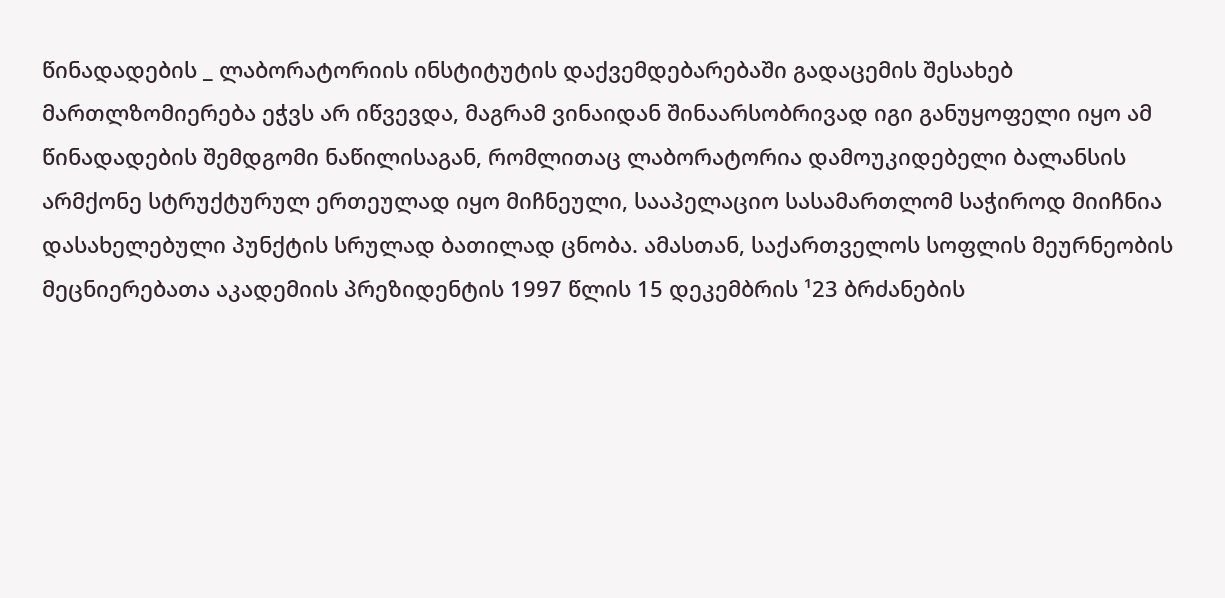წინადადების _ ლაბორატორიის ინსტიტუტის დაქვემდებარებაში გადაცემის შესახებ მართლზომიერება ეჭვს არ იწვევდა, მაგრამ ვინაიდან შინაარსობრივად იგი განუყოფელი იყო ამ წინადადების შემდგომი ნაწილისაგან, რომლითაც ლაბორატორია დამოუკიდებელი ბალანსის არმქონე სტრუქტურულ ერთეულად იყო მიჩნეული, სააპელაციო სასამართლომ საჭიროდ მიიჩნია დასახელებული პუნქტის სრულად ბათილად ცნობა. ამასთან, საქართველოს სოფლის მეურნეობის მეცნიერებათა აკადემიის პრეზიდენტის 1997 წლის 15 დეკემბრის ¹23 ბრძანების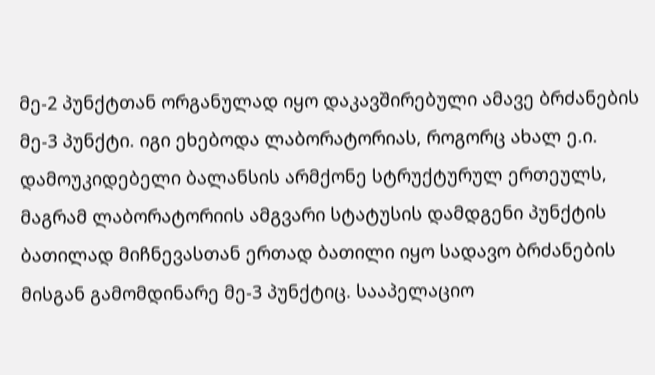მე-2 პუნქტთან ორგანულად იყო დაკავშირებული ამავე ბრძანების მე-3 პუნქტი. იგი ეხებოდა ლაბორატორიას, როგორც ახალ ე.ი. დამოუკიდებელი ბალანსის არმქონე სტრუქტურულ ერთეულს, მაგრამ ლაბორატორიის ამგვარი სტატუსის დამდგენი პუნქტის ბათილად მიჩნევასთან ერთად ბათილი იყო სადავო ბრძანების მისგან გამომდინარე მე-3 პუნქტიც. სააპელაციო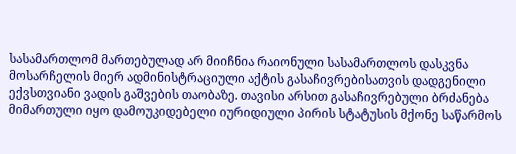სასამართლომ მართებულად არ მიიჩნია რაიონული სასამართლოს დასკვნა მოსარჩელის მიერ ადმინისტრაციული აქტის გასაჩივრებისათვის დადგენილი ექვსთვიანი ვადის გაშვების თაობაზე. თავისი არსით გასაჩივრებული ბრძანება მიმართული იყო დამოუკიდებელი იურიდიული პირის სტატუსის მქონე საწარმოს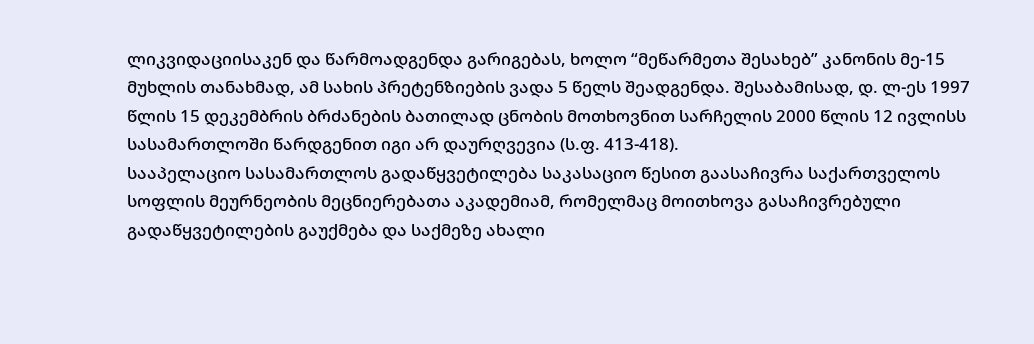ლიკვიდაციისაკენ და წარმოადგენდა გარიგებას, ხოლო “მეწარმეთა შესახებ” კანონის მე-15 მუხლის თანახმად, ამ სახის პრეტენზიების ვადა 5 წელს შეადგენდა. შესაბამისად, დ. ლ-ეს 1997 წლის 15 დეკემბრის ბრძანების ბათილად ცნობის მოთხოვნით სარჩელის 2000 წლის 12 ივლისს სასამართლოში წარდგენით იგი არ დაურღვევია (ს.ფ. 413-418).
სააპელაციო სასამართლოს გადაწყვეტილება საკასაციო წესით გაასაჩივრა საქართველოს სოფლის მეურნეობის მეცნიერებათა აკადემიამ, რომელმაც მოითხოვა გასაჩივრებული გადაწყვეტილების გაუქმება და საქმეზე ახალი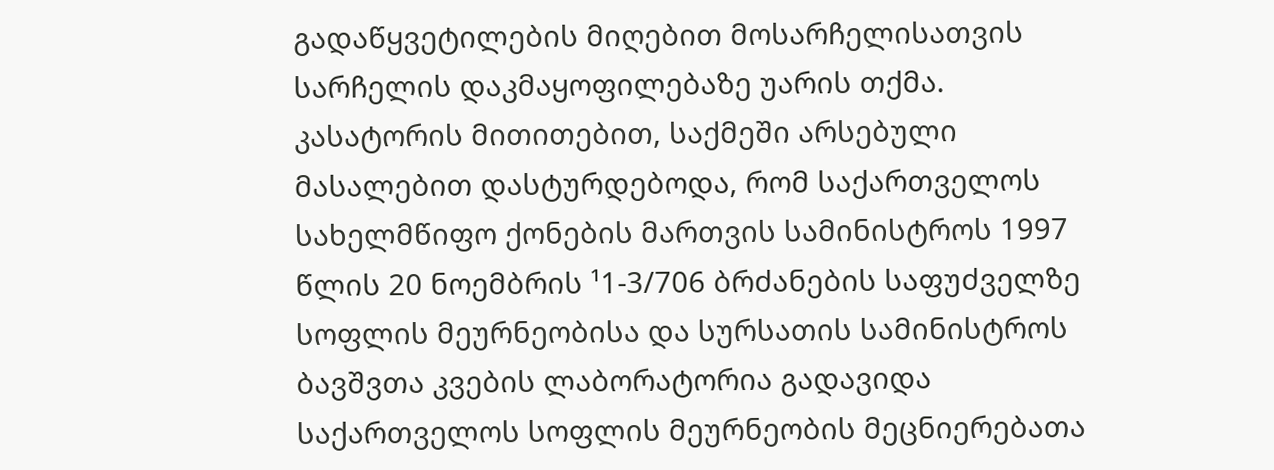გადაწყვეტილების მიღებით მოსარჩელისათვის სარჩელის დაკმაყოფილებაზე უარის თქმა.
კასატორის მითითებით, საქმეში არსებული მასალებით დასტურდებოდა, რომ საქართველოს სახელმწიფო ქონების მართვის სამინისტროს 1997 წლის 20 ნოემბრის ¹1-3/706 ბრძანების საფუძველზე სოფლის მეურნეობისა და სურსათის სამინისტროს ბავშვთა კვების ლაბორატორია გადავიდა საქართველოს სოფლის მეურნეობის მეცნიერებათა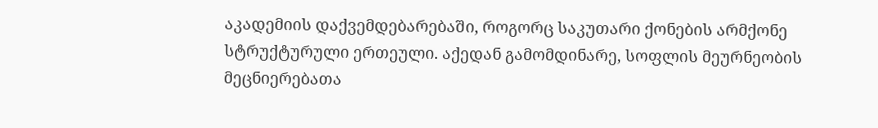აკადემიის დაქვემდებარებაში, როგორც საკუთარი ქონების არმქონე სტრუქტურული ერთეული. აქედან გამომდინარე, სოფლის მეურნეობის მეცნიერებათა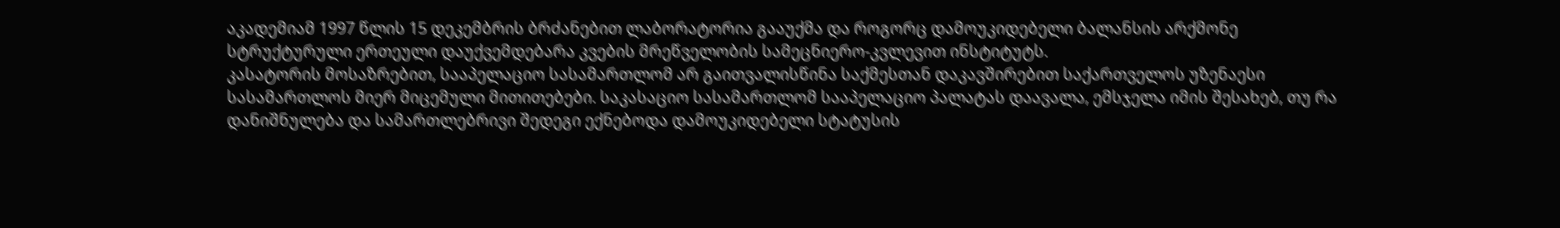აკადემიამ 1997 წლის 15 დეკემბრის ბრძანებით ლაბორატორია გააუქმა და როგორც დამოუკიდებელი ბალანსის არქმონე სტრუქტურული ერთეული დაუქვემდებარა კვების მრეწველობის სამეცნიერო-კვლევით ინსტიტუტს.
კასატორის მოსაზრებით, სააპელაციო სასამართლომ არ გაითვალისწინა საქმესთან დაკავშირებით საქართველოს უზენაესი სასამართლოს მიერ მიცემული მითითებები. საკასაციო სასამართლომ სააპელაციო პალატას დაავალა, ემსჯელა იმის შესახებ, თუ რა დანიშნულება და სამართლებრივი შედეგი ექნებოდა დამოუკიდებელი სტატუსის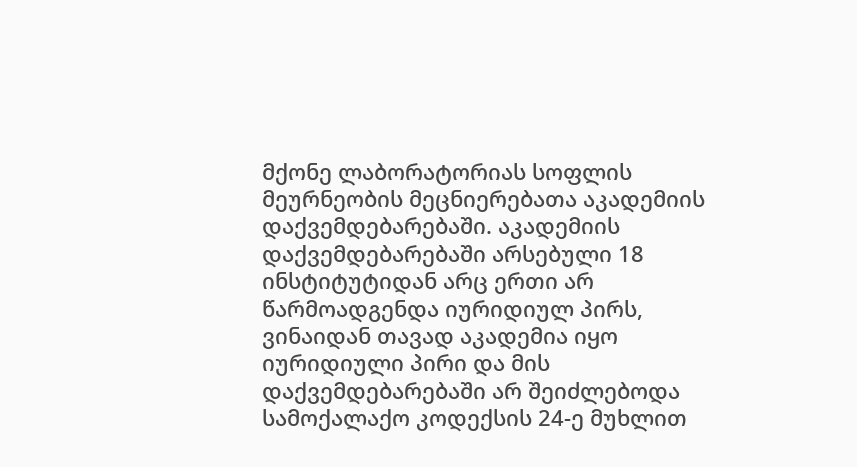მქონე ლაბორატორიას სოფლის მეურნეობის მეცნიერებათა აკადემიის დაქვემდებარებაში. აკადემიის დაქვემდებარებაში არსებული 18 ინსტიტუტიდან არც ერთი არ წარმოადგენდა იურიდიულ პირს, ვინაიდან თავად აკადემია იყო იურიდიული პირი და მის დაქვემდებარებაში არ შეიძლებოდა სამოქალაქო კოდექსის 24-ე მუხლით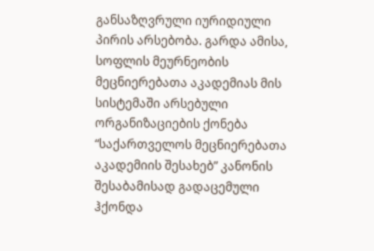განსაზღვრული იურიდიული პირის არსებობა. გარდა ამისა, სოფლის მეურნეობის მეცნიერებათა აკადემიას მის სისტემაში არსებული ორგანიზაციების ქონება “საქართველოს მეცნიერებათა აკადემიის შესახებ” კანონის შესაბამისად გადაცემული ჰქონდა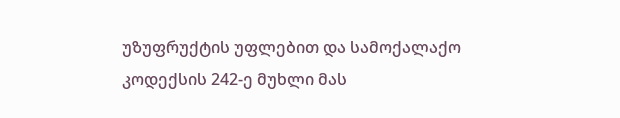უზუფრუქტის უფლებით და სამოქალაქო კოდექსის 242-ე მუხლი მას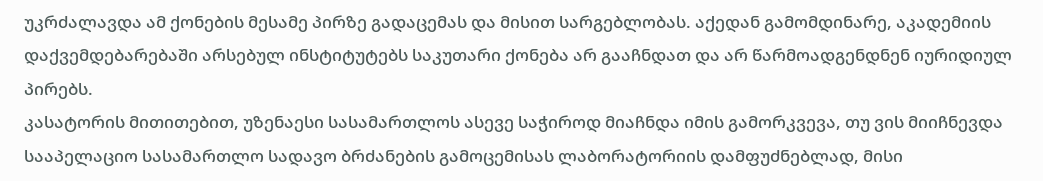უკრძალავდა ამ ქონების მესამე პირზე გადაცემას და მისით სარგებლობას. აქედან გამომდინარე, აკადემიის დაქვემდებარებაში არსებულ ინსტიტუტებს საკუთარი ქონება არ გააჩნდათ და არ წარმოადგენდნენ იურიდიულ პირებს.
კასატორის მითითებით, უზენაესი სასამართლოს ასევე საჭიროდ მიაჩნდა იმის გამორკვევა, თუ ვის მიიჩნევდა სააპელაციო სასამართლო სადავო ბრძანების გამოცემისას ლაბორატორიის დამფუძნებლად, მისი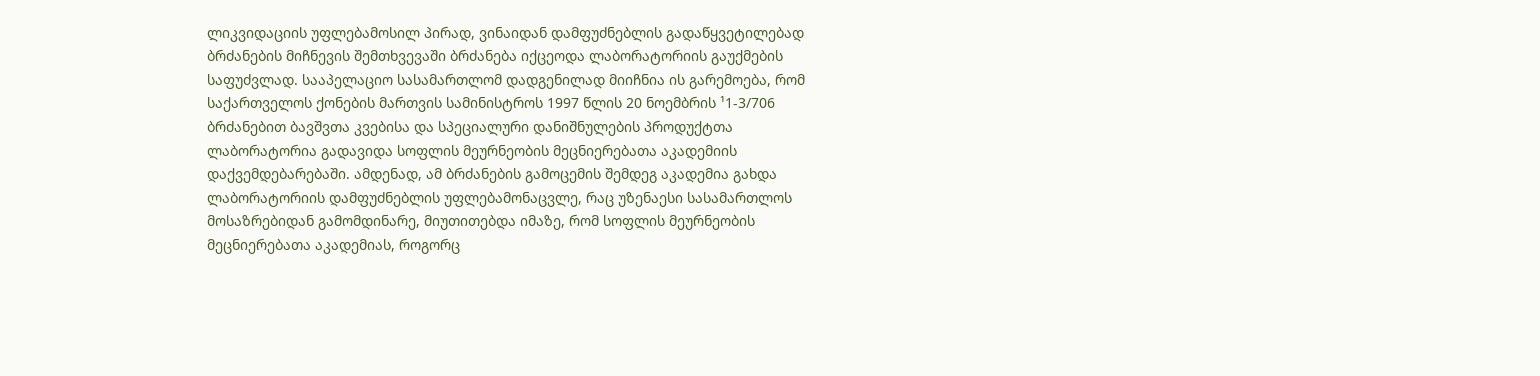ლიკვიდაციის უფლებამოსილ პირად, ვინაიდან დამფუძნებლის გადაწყვეტილებად ბრძანების მიჩნევის შემთხვევაში ბრძანება იქცეოდა ლაბორატორიის გაუქმების საფუძვლად. სააპელაციო სასამართლომ დადგენილად მიიჩნია ის გარემოება, რომ საქართველოს ქონების მართვის სამინისტროს 1997 წლის 20 ნოემბრის ¹1-3/706 ბრძანებით ბავშვთა კვებისა და სპეციალური დანიშნულების პროდუქტთა ლაბორატორია გადავიდა სოფლის მეურნეობის მეცნიერებათა აკადემიის დაქვემდებარებაში. ამდენად, ამ ბრძანების გამოცემის შემდეგ აკადემია გახდა ლაბორატორიის დამფუძნებლის უფლებამონაცვლე, რაც უზენაესი სასამართლოს მოსაზრებიდან გამომდინარე, მიუთითებდა იმაზე, რომ სოფლის მეურნეობის მეცნიერებათა აკადემიას, როგორც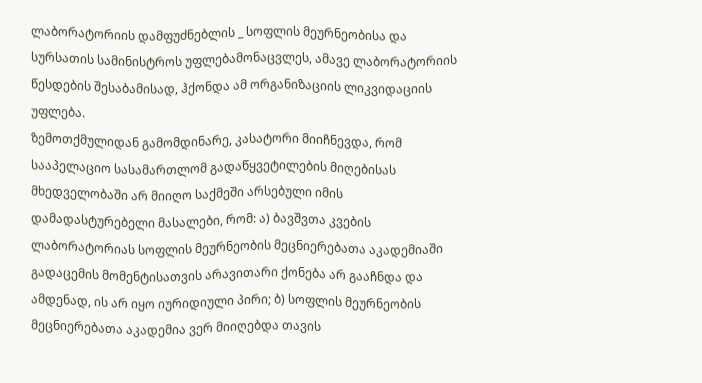ლაბორატორიის დამფუძნებლის _ სოფლის მეურნეობისა და სურსათის სამინისტროს უფლებამონაცვლეს, ამავე ლაბორატორიის წესდების შესაბამისად, ჰქონდა ამ ორგანიზაციის ლიკვიდაციის უფლება.
ზემოთქმულიდან გამომდინარე, კასატორი მიიჩნევდა, რომ სააპელაციო სასამართლომ გადაწყვეტილების მიღებისას მხედველობაში არ მიიღო საქმეში არსებული იმის დამადასტურებელი მასალები, რომ: ა) ბავშვთა კვების ლაბორატორიას სოფლის მეურნეობის მეცნიერებათა აკადემიაში გადაცემის მომენტისათვის არავითარი ქონება არ გააჩნდა და ამდენად, ის არ იყო იურიდიული პირი; ბ) სოფლის მეურნეობის მეცნიერებათა აკადემია ვერ მიიღებდა თავის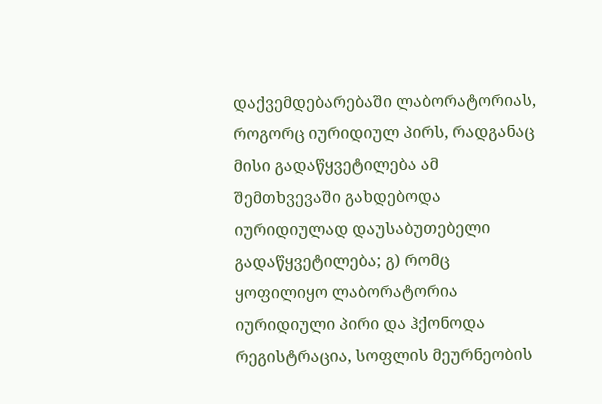დაქვემდებარებაში ლაბორატორიას, როგორც იურიდიულ პირს, რადგანაც მისი გადაწყვეტილება ამ შემთხვევაში გახდებოდა იურიდიულად დაუსაბუთებელი გადაწყვეტილება; გ) რომც ყოფილიყო ლაბორატორია იურიდიული პირი და ჰქონოდა რეგისტრაცია, სოფლის მეურნეობის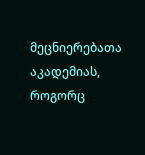მეცნიერებათა აკადემიას, როგორც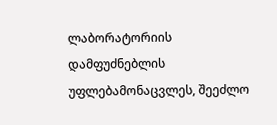ლაბორატორიის დამფუძნებლის უფლებამონაცვლეს, შეეძლო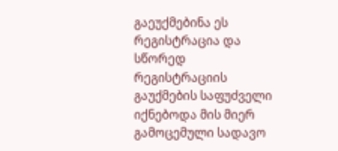გაეუქმებინა ეს რეგისტრაცია და სწორედ რეგისტრაციის გაუქმების საფუძველი იქნებოდა მის მიერ გამოცემული სადავო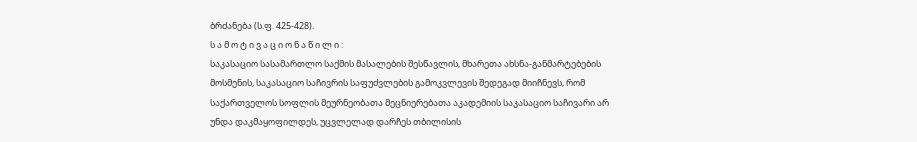ბრძანება (ს.ფ. 425-428).
ს ა მ ო ტ ი ვ ა ც ი ო ნ ა წ ი ლ ი :
საკასაციო სასამართლო საქმის მასალების შესწავლის, მხარეთა ახსნა-განმარტებების მოსმენის, საკასაციო საჩივრის საფუძვლების გამოკვლევის შედეგად მიიჩნევს, რომ საქართველოს სოფლის მეურნეობათა მეცნიერებათა აკადემიის საკასაციო საჩივარი არ უნდა დაკმაყოფილდეს, უცვლელად დარჩეს თბილისის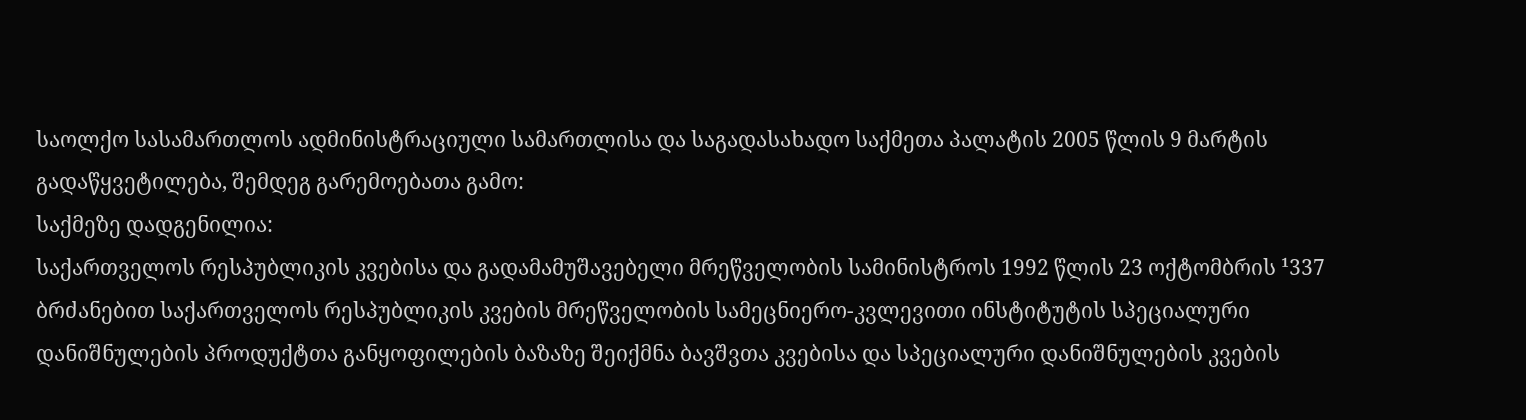საოლქო სასამართლოს ადმინისტრაციული სამართლისა და საგადასახადო საქმეთა პალატის 2005 წლის 9 მარტის გადაწყვეტილება, შემდეგ გარემოებათა გამო:
საქმეზე დადგენილია:
საქართველოს რესპუბლიკის კვებისა და გადამამუშავებელი მრეწველობის სამინისტროს 1992 წლის 23 ოქტომბრის ¹337 ბრძანებით საქართველოს რესპუბლიკის კვების მრეწველობის სამეცნიერო-კვლევითი ინსტიტუტის სპეციალური დანიშნულების პროდუქტთა განყოფილების ბაზაზე შეიქმნა ბავშვთა კვებისა და სპეციალური დანიშნულების კვების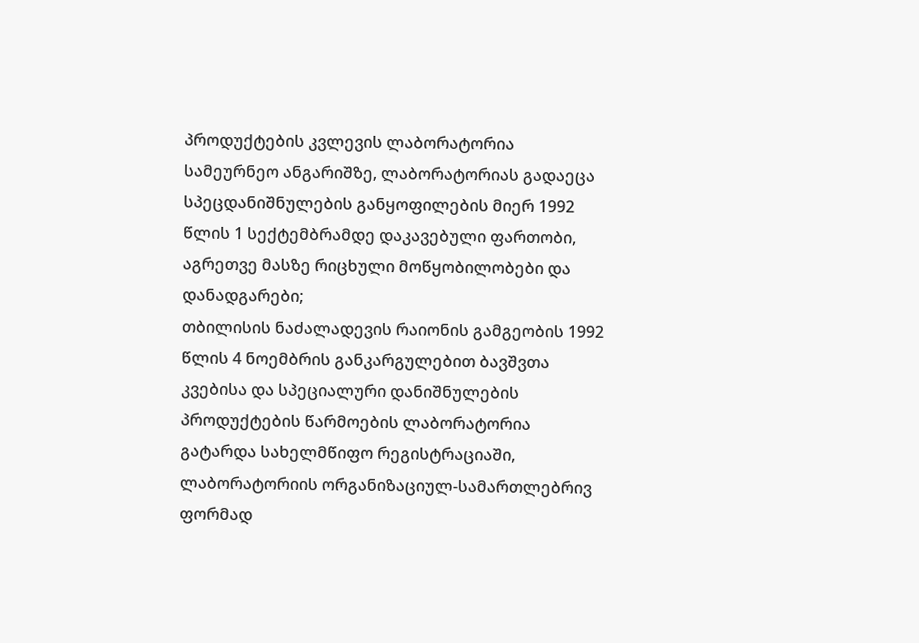პროდუქტების კვლევის ლაბორატორია სამეურნეო ანგარიშზე, ლაბორატორიას გადაეცა სპეცდანიშნულების განყოფილების მიერ 1992 წლის 1 სექტემბრამდე დაკავებული ფართობი, აგრეთვე მასზე რიცხული მოწყობილობები და დანადგარები;
თბილისის ნაძალადევის რაიონის გამგეობის 1992 წლის 4 ნოემბრის განკარგულებით ბავშვთა კვებისა და სპეციალური დანიშნულების პროდუქტების წარმოების ლაბორატორია გატარდა სახელმწიფო რეგისტრაციაში, ლაბორატორიის ორგანიზაციულ-სამართლებრივ ფორმად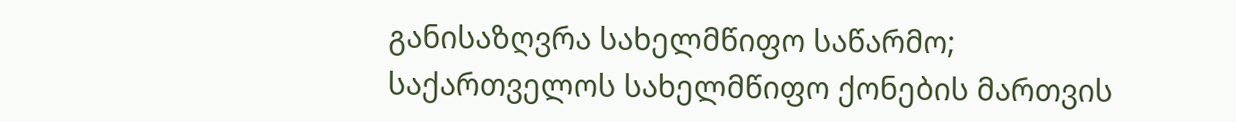განისაზღვრა სახელმწიფო საწარმო;
საქართველოს სახელმწიფო ქონების მართვის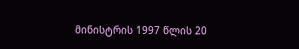მინისტრის 1997 წლის 20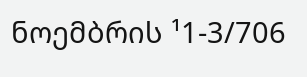ნოემბრის ¹1-3/706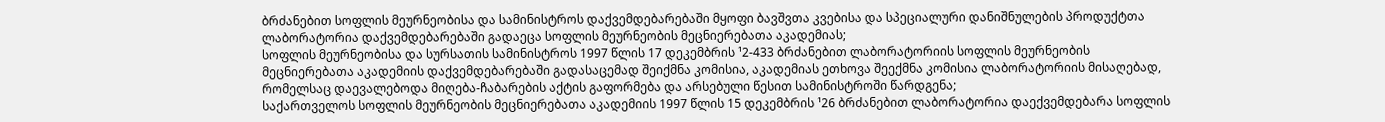ბრძანებით სოფლის მეურნეობისა და სამინისტროს დაქვემდებარებაში მყოფი ბავშვთა კვებისა და სპეციალური დანიშნულების პროდუქტთა ლაბორატორია დაქვემდებარებაში გადაეცა სოფლის მეურნეობის მეცნიერებათა აკადემიას;
სოფლის მეურნეობისა და სურსათის სამინისტროს 1997 წლის 17 დეკემბრის ¹2-433 ბრძანებით ლაბორატორიის სოფლის მეურნეობის მეცნიერებათა აკადემიის დაქვემდებარებაში გადასაცემად შეიქმნა კომისია, აკადემიას ეთხოვა შეექმნა კომისია ლაბორატორიის მისაღებად, რომელსაც დაევალებოდა მიღება-ჩაბარების აქტის გაფორმება და არსებული წესით სამინისტროში წარდგენა;
საქართველოს სოფლის მეურნეობის მეცნიერებათა აკადემიის 1997 წლის 15 დეკემბრის ¹26 ბრძანებით ლაბორატორია დაექვემდებარა სოფლის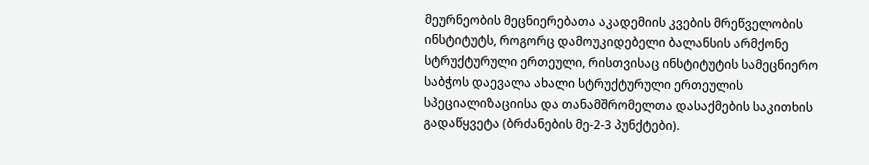მეურნეობის მეცნიერებათა აკადემიის კვების მრეწველობის ინსტიტუტს, როგორც დამოუკიდებელი ბალანსის არმქონე სტრუქტურული ერთეული, რისთვისაც ინსტიტუტის სამეცნიერო საბჭოს დაევალა ახალი სტრუქტურული ერთეულის სპეციალიზაციისა და თანამშრომელთა დასაქმების საკითხის გადაწყვეტა (ბრძანების მე-2-3 პუნქტები).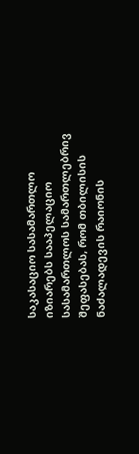საკასაციო სასამართლო იზიარებს სააპელაციო სასამართლოს სამართლებრივ შეფასებას, რომ თბილისის ნაძალადევის რაიონის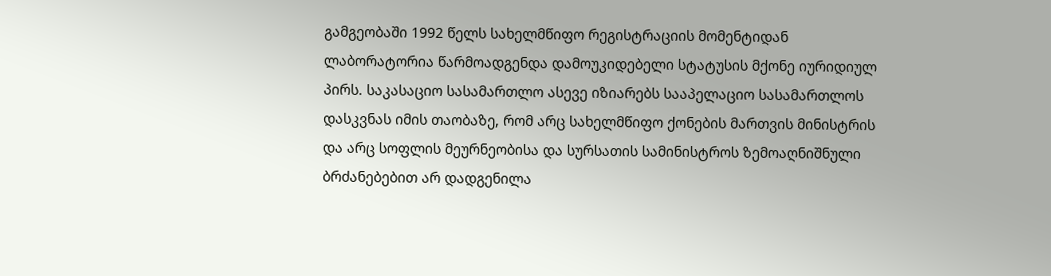გამგეობაში 1992 წელს სახელმწიფო რეგისტრაციის მომენტიდან ლაბორატორია წარმოადგენდა დამოუკიდებელი სტატუსის მქონე იურიდიულ პირს. საკასაციო სასამართლო ასევე იზიარებს სააპელაციო სასამართლოს დასკვნას იმის თაობაზე, რომ არც სახელმწიფო ქონების მართვის მინისტრის და არც სოფლის მეურნეობისა და სურსათის სამინისტროს ზემოაღნიშნული ბრძანებებით არ დადგენილა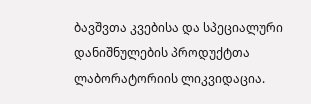ბავშვთა კვებისა და სპეციალური დანიშნულების პროდუქტთა ლაბორატორიის ლიკვიდაცია.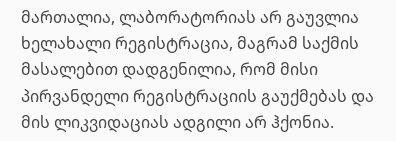მართალია, ლაბორატორიას არ გაუვლია ხელახალი რეგისტრაცია, მაგრამ საქმის მასალებით დადგენილია, რომ მისი პირვანდელი რეგისტრაციის გაუქმებას და მის ლიკვიდაციას ადგილი არ ჰქონია.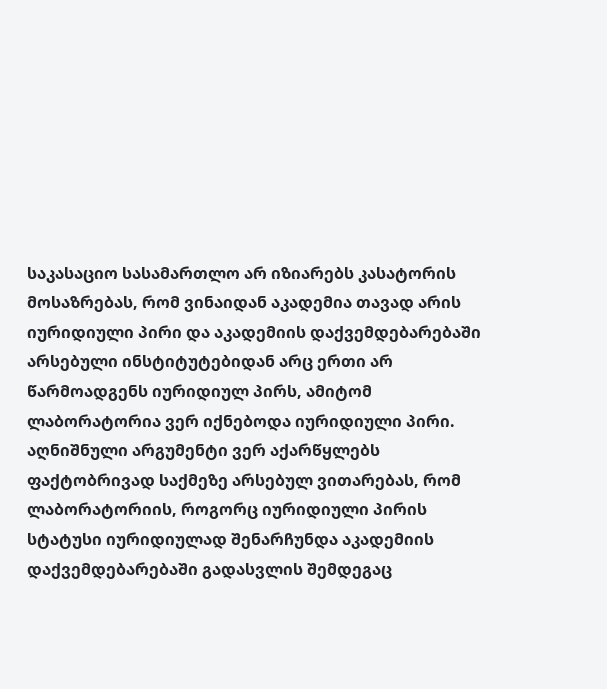საკასაციო სასამართლო არ იზიარებს კასატორის მოსაზრებას, რომ ვინაიდან აკადემია თავად არის იურიდიული პირი და აკადემიის დაქვემდებარებაში არსებული ინსტიტუტებიდან არც ერთი არ წარმოადგენს იურიდიულ პირს, ამიტომ ლაბორატორია ვერ იქნებოდა იურიდიული პირი. აღნიშნული არგუმენტი ვერ აქარწყლებს ფაქტობრივად საქმეზე არსებულ ვითარებას, რომ ლაბორატორიის, როგორც იურიდიული პირის სტატუსი იურიდიულად შენარჩუნდა აკადემიის დაქვემდებარებაში გადასვლის შემდეგაც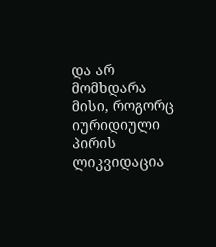და არ მომხდარა მისი, როგორც იურიდიული პირის ლიკვიდაცია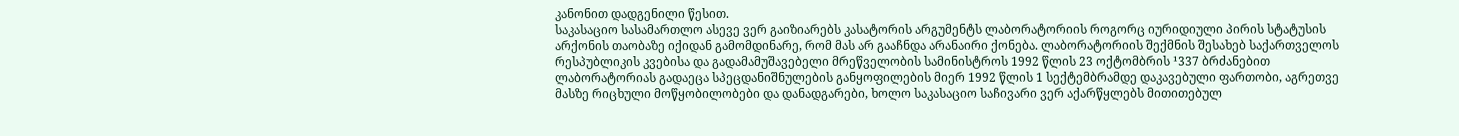კანონით დადგენილი წესით.
საკასაციო სასამართლო ასევე ვერ გაიზიარებს კასატორის არგუმენტს ლაბორატორიის როგორც იურიდიული პირის სტატუსის არქონის თაობაზე იქიდან გამომდინარე, რომ მას არ გააჩნდა არანაირი ქონება. ლაბორატორიის შექმნის შესახებ საქართველოს რესპუბლიკის კვებისა და გადამამუშავებელი მრეწველობის სამინისტროს 1992 წლის 23 ოქტომბრის ¹337 ბრძანებით ლაბორატორიას გადაეცა სპეცდანიშნულების განყოფილების მიერ 1992 წლის 1 სექტემბრამდე დაკავებული ფართობი, აგრეთვე მასზე რიცხული მოწყობილობები და დანადგარები, ხოლო საკასაციო საჩივარი ვერ აქარწყლებს მითითებულ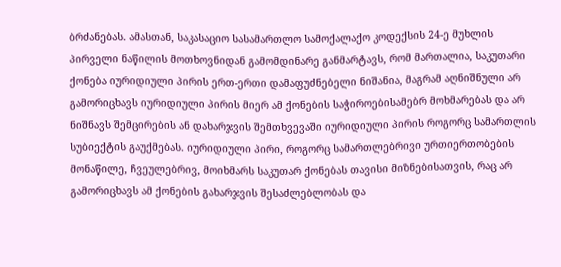ბრძანებას. ამასთან, საკასაციო სასამართლო სამოქალაქო კოდექსის 24-ე მუხლის პირველი ნაწილის მოთხოვნიდან გამომდინარე განმარტავს, რომ მართალია, საკუთარი ქონება იურიდიული პირის ერთ-ერთი დამაფუძნებელი ნიშანია, მაგრამ აღნიშნული არ გამორიცხავს იურიდიული პირის მიერ ამ ქონების საჭიროებისამებრ მოხმარებას და არ ნიშნავს შემცირების ან დახარჯვის შემთხვევაში იურიდიული პირის როგორც სამართლის სუბიექტის გაუქმებას. იურიდიული პირი, როგორც სამართლებრივი ურთიერთობების მონაწილე, ჩვეულებრივ, მოიხმარს საკუთარ ქონებას თავისი მიზნებისათვის, რაც არ გამორიცხავს ამ ქონების გახარჯვის შესაძლებლობას და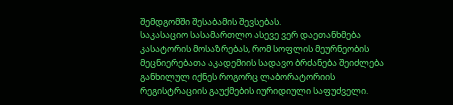შემდგომში შესაბამის შევსებას.
საკასაციო სასამართლო ასევე ვერ დაეთანხმება კასატორის მოსაზრებას, რომ სოფლის მეურნეობის მეცნიერებათა აკადემიის სადავო ბრძანება შეიძლება განხილულ იქნეს როგორც ლაბორატორიის რეგისტრაციის გაუქმების იურიდიული საფუძველი.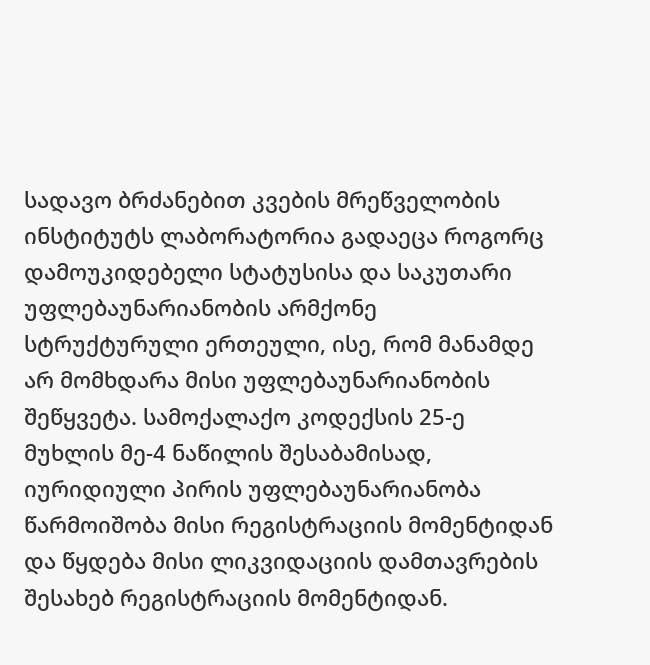სადავო ბრძანებით კვების მრეწველობის ინსტიტუტს ლაბორატორია გადაეცა როგორც დამოუკიდებელი სტატუსისა და საკუთარი უფლებაუნარიანობის არმქონე სტრუქტურული ერთეული, ისე, რომ მანამდე არ მომხდარა მისი უფლებაუნარიანობის შეწყვეტა. სამოქალაქო კოდექსის 25-ე მუხლის მე-4 ნაწილის შესაბამისად, იურიდიული პირის უფლებაუნარიანობა წარმოიშობა მისი რეგისტრაციის მომენტიდან და წყდება მისი ლიკვიდაციის დამთავრების შესახებ რეგისტრაციის მომენტიდან.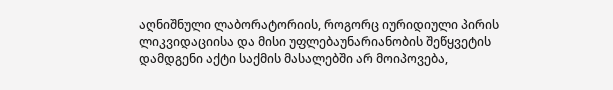აღნიშნული ლაბორატორიის, როგორც იურიდიული პირის ლიკვიდაციისა და მისი უფლებაუნარიანობის შეწყვეტის დამდგენი აქტი საქმის მასალებში არ მოიპოვება,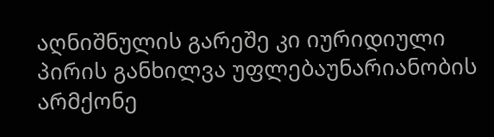აღნიშნულის გარეშე კი იურიდიული პირის განხილვა უფლებაუნარიანობის არმქონე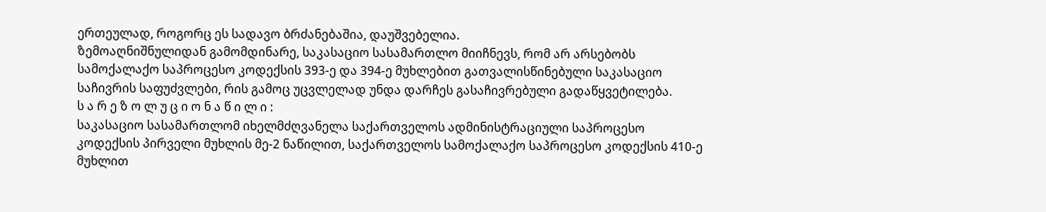ერთეულად, როგორც ეს სადავო ბრძანებაშია, დაუშვებელია.
ზემოაღნიშნულიდან გამომდინარე, საკასაციო სასამართლო მიიჩნევს, რომ არ არსებობს სამოქალაქო საპროცესო კოდექსის 393-ე და 394-ე მუხლებით გათვალისწინებული საკასაციო საჩივრის საფუძვლები, რის გამოც უცვლელად უნდა დარჩეს გასაჩივრებული გადაწყვეტილება.
ს ა რ ე ზ ო ლ უ ც ი ო ნ ა წ ი ლ ი :
საკასაციო სასამართლომ იხელმძღვანელა საქართველოს ადმინისტრაციული საპროცესო კოდექსის პირველი მუხლის მე-2 ნაწილით, საქართველოს სამოქალაქო საპროცესო კოდექსის 410-ე მუხლით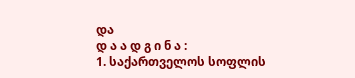და
დ ა ა დ გ ი ნ ა :
1. საქართველოს სოფლის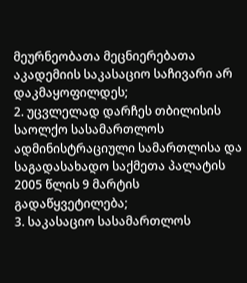მეურნეობათა მეცნიერებათა აკადემიის საკასაციო საჩივარი არ დაკმაყოფილდეს;
2. უცვლელად დარჩეს თბილისის საოლქო სასამართლოს ადმინისტრაციული სამართლისა და საგადასახადო საქმეთა პალატის 2005 წლის 9 მარტის გადაწყვეტილება;
3. საკასაციო სასამართლოს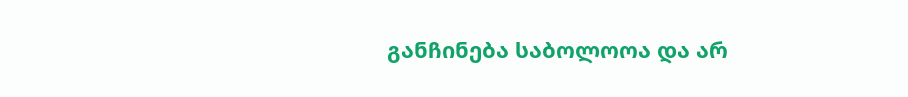განჩინება საბოლოოა და არ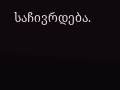საჩივრდება.